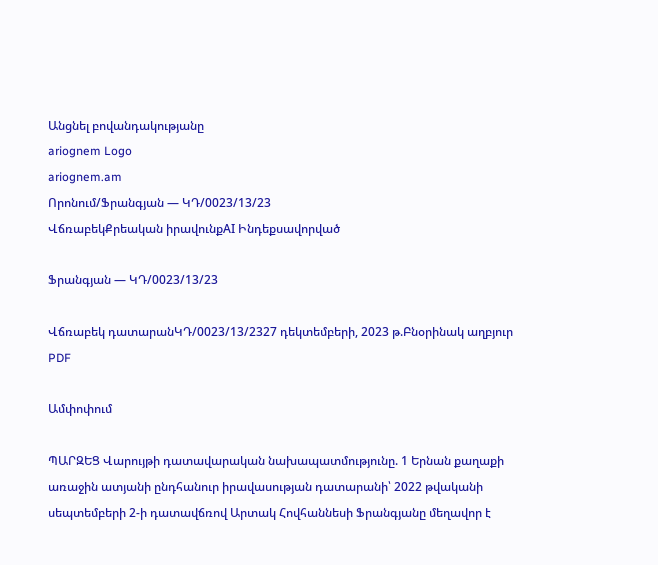Անցնել բովանդակությանը
ariognem Logo
ariognem.am
Որոնում/Ֆրանգյան — ԿԴ/0023/13/23
ՎճռաբեկՔրեական իրավունքAI Ինդեքսավորված

Ֆրանգյան — ԿԴ/0023/13/23

Վճռաբեկ դատարանԿԴ/0023/13/2327 դեկտեմբերի, 2023 թ.Բնօրինակ աղբյուր
PDF

Ամփոփում

ՊԱՐԶԵՑ Վարույթի դատավարական նախապատմությունը. 1 Երնան քաղաքի առաջին ատյանի ընդհանուր իրավասության դատարանի՝ 2022 թվականի սեպտեմբերի 2-ի դատավճռով Արտակ Հովհաննեսի Ֆրանգյանը մեղավոր է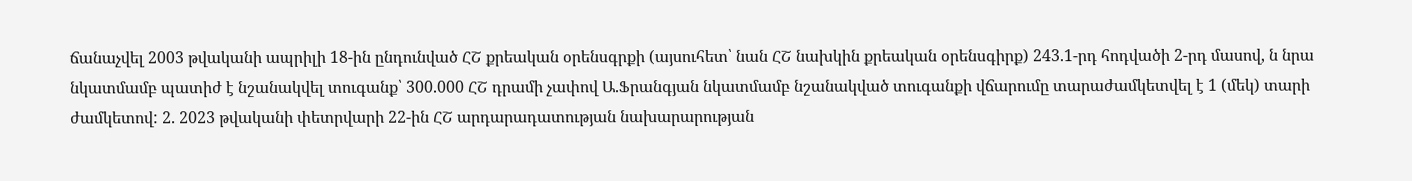ճանաչվել 2003 թվականի ապրիլի 18-ին ընդունված ՀՇ քրեական օրենսգրքի (այսուհետ՝ նան ՀՇ նախկին քրեական օրենսգիրք) 243.1-րդ հոդվածի 2-րդ մասով, ն նրա նկատմամբ պատիժ է նշանակվել տուգանք՝ 300.000 ՀՇ դրամի չափով Ա.Ֆրանգյան նկատմամբ նշանակված տուգանքի վճարումը տարաժամկետվել է 1 (մեկ) տարի ժամկետով: 2. 2023 թվականի փետրվարի 22-ին ՀՇ արդարադատության նախարարության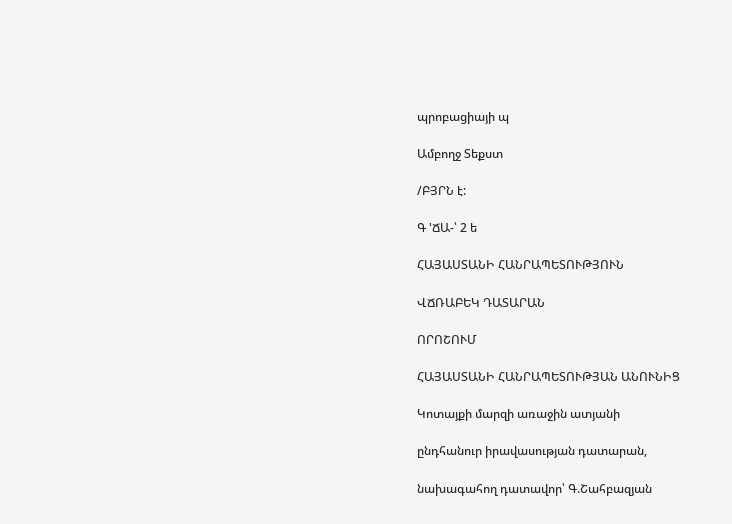պրոբացիայի պ

Ամբողջ Տեքստ

/ԲՅՐՆ է:

Գ 'ՃԱ-՝ 2 ե

ՀԱՅԱՍՏԱՆԻ ՀԱՆՐԱՊԵՏՈՒԹՅՈՒՆ

ՎՃՌԱԲԵԿ ԴԱՏԱՐԱՆ

ՈՐՈՇՈՒՄ

ՀԱՅԱՍՏԱՆԻ ՀԱՆՐԱՊԵՏՈՒԹՅԱՆ ԱՆՈՒՆԻՑ

Կոտայքի մարզի առաջին ատյանի

ընդհանուր իրավասության դատարան,

նախագահող դատավոր՝ Գ.Շահբազյան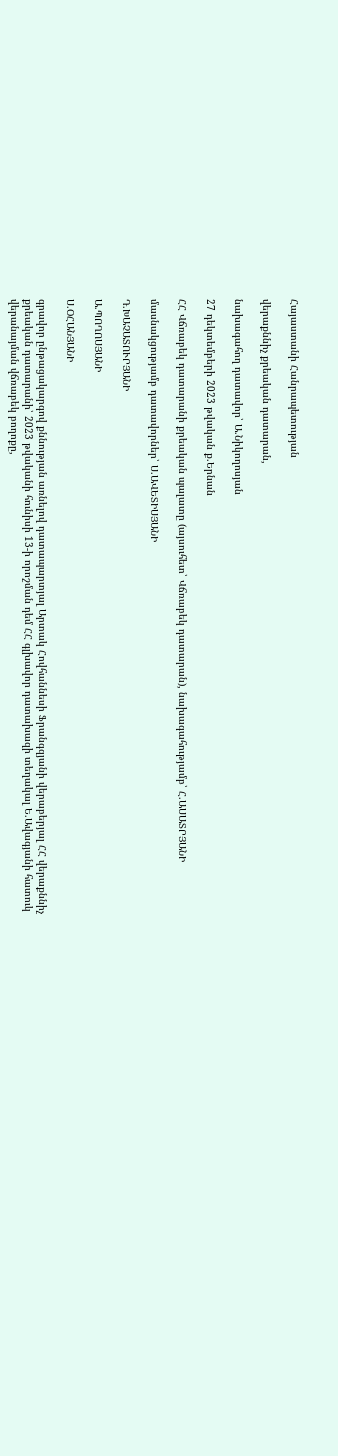Հայաստանի Հանրապետության

վերաքննիչ քրեական դատարան,

նախագահող դատավոր՝ Ա.Նիկողոսյան

27 դեկտեմբերի 2023 թվական ք.Երնան

ՀՀ Վճռաբեկ դատարանի քրեական պալատը (այսուհետ՝ Վճռաբեկ դատարան), նախագահությամբ՝ Հ.ԱՍԱՏՐՅԱՆԻ

մասնակցությամբ դատավորներ՝ Ս.ԱՎԵՏԻՍՅԱՆԻ

Դ.ԽԱՉԱՏՈՒՐՅԱՆԻ

Ա.ՊՈՂՈՍՅԱՆԻ

Ս.ՕՀԱՆՅԱՆԻ

գրավոր ընթացակարգով քննության առնելով դատապարտյալ Արտակ Հովհաննեսի Ֆրանգզյանի վերաբերյալ ՀՀ վերաքննիչ քրեական դատարանի՝ 2023 թվականի հունիսի 13-ի որոշման դեմ ՀՀ գլխավոր դատախազի տեղակալ Ե.Ավագյանի հատուկ վերանայման վճռաբեկ բողոքը,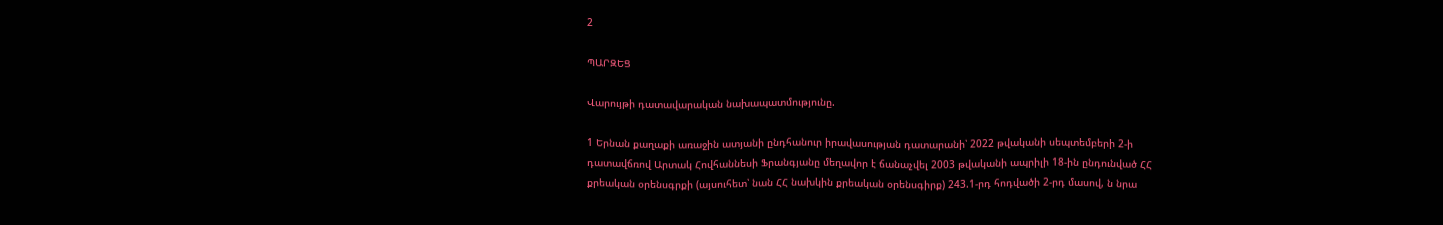2

ՊԱՐԶԵՑ

Վարույթի դատավարական նախապատմությունը.

1 Երնան քաղաքի առաջին ատյանի ընդհանուր իրավասության դատարանի՝ 2022 թվականի սեպտեմբերի 2-ի դատավճռով Արտակ Հովհաննեսի Ֆրանգյանը մեղավոր է ճանաչվել 2003 թվականի ապրիլի 18-ին ընդունված ՀՀ քրեական օրենսգրքի (այսուհետ՝ նան ՀՀ նախկին քրեական օրենսգիրք) 243.1-րդ հոդվածի 2-րդ մասով, ն նրա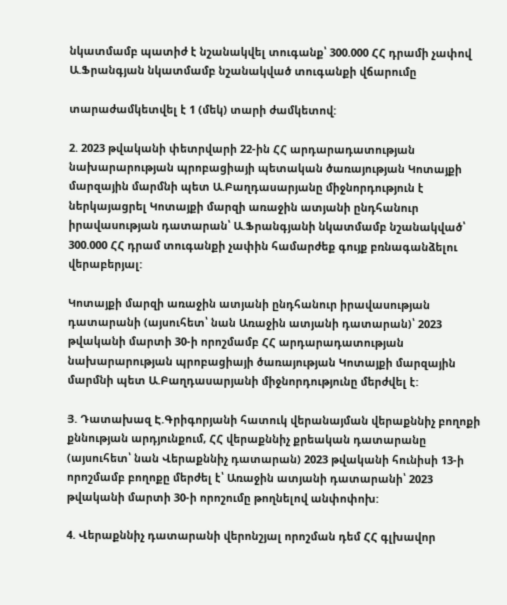նկատմամբ պատիժ է նշանակվել տուգանք՝ 300.000 ՀՀ դրամի չափով Ա.Ֆրանգյան նկատմամբ նշանակված տուգանքի վճարումը

տարաժամկետվել է 1 (մեկ) տարի ժամկետով:

2. 2023 թվականի փետրվարի 22-ին ՀՀ արդարադատության նախարարության պրոբացիայի պետական ծառայության Կոտայքի մարզային մարմնի պետ Ա.Բաղդասարյանը միջնորդություն է ներկայացրել Կոտայքի մարզի առաջին ատյանի ընդհանուր իրավասության դատարան՝ Ա.Ֆրանգյանի նկատմամբ նշանակված՝ 300.000 ՀՀ դրամ տուգանքի չափին համարժեք գույք բռնագանձելու վերաբերյալ:

Կոտայքի մարզի առաջին ատյանի ընդհանուր իրավասության դատարանի (այսուհետ՝ նան Առաջին ատյանի դատարան)՝ 2023 թվականի մարտի 30-ի որոշմամբ ՀՀ արդարադատության նախարարության պրոբացիայի ծառայության Կոտայքի մարզային մարմնի պետ Ա.Բաղդասարյանի միջնորդությունը մերժվել է:

Յ. Դատախազ Է.Գրիգորյանի հատուկ վերանայման վերաքննիչ բողոքի քննության արդյունքում, ՀՀ վերաքննիչ քրեական դատարանը (այսուհետ՝ նան Վերաքննիչ դատարան) 2023 թվականի հունիսի 13-ի որոշմամբ բողոքը մերժել է՝ Առաջին ատյանի դատարանի՝ 2023 թվականի մարտի 30-ի որոշումը թողնելով անփոփոխ:

4. Վերաքննիչ դատարանի վերոնշյալ որոշման դեմ ՀՀ գլխավոր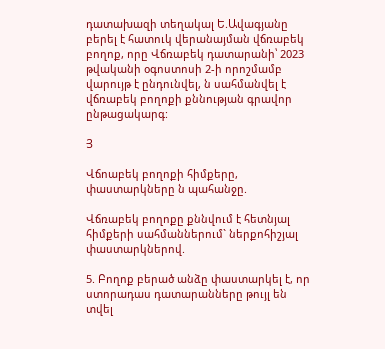դատախազի տեղակալ Ե.Ավագյանը բերել է հատուկ վերանայման վճռաբեկ բողոք, որը Վճռաբեկ դատարանի՝ 2023 թվականի օգոստոսի 2-ի որոշմամբ վարույթ է ընդունվել, ն սահմանվել է վճռաբեկ բողոքի քննության գրավոր ընթացակարգ:

Յ

Վճոաբեկ բողոքի հիմքերը, փաստարկները ն պահանջը.

Վճռաբեկ բողոքը քննվում է հետնյալ հիմքերի սահմաններում` ներքոհիշյալ փաստարկներով.

5. Բողոք բերած անձը փաստարկել է, որ ստորադաս դատարանները թույլ են տվել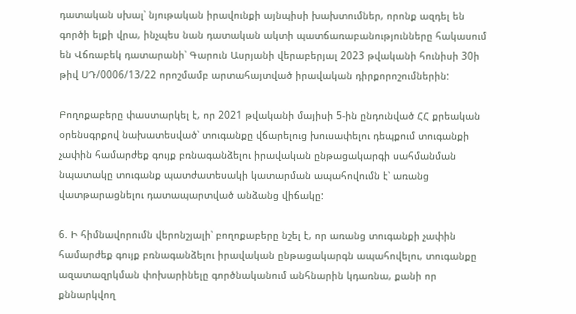դատական սխալ՝ նյութական իրավունքի այնպիսի խախտումներ, որոնք ազդել են գործի ելքի վրա, ինչպես նան դատական ակտի պատճառաբանությունները հակասում են Վճռաբեկ դատարանի՝ Գարուն Ասրյանի վերաբերյալ 2023 թվականի հունիսի 30ի թիվ ՍԴ/0006/13/22 որոշմամբ արտահայտված իրավական դիրքորոշումներին:

Բողոքաբերը փաստարկել է, որ 2021 թվականի մայիսի 5-ին ընդունված ՀՀ քրեական օրենսգրքով նախատեսված՝ տուգանքը վճարելուց խուսափելու դեպքում տուգանքի չափին համարժեք գույք բռնագանձելու իրավական ընթացակարգի սահմանման նպատակը տուգանք պատժատեսակի կատարման ապահովումն է՝ առանց վատթարացնելու դատապարտված անձանց վիճակը:

6. Ի հիմնավորումն վերոնշյալի՝ բողոքաբերը նշել է, որ առանց տուգանքի չափին համարժեք գույք բռնագանձելու իրավական ընթացակարգն ապահովելու, տուգանքը ազատազրկման փոխարինելը գործնականում անհնարին կդառնա, քանի որ քննարկվող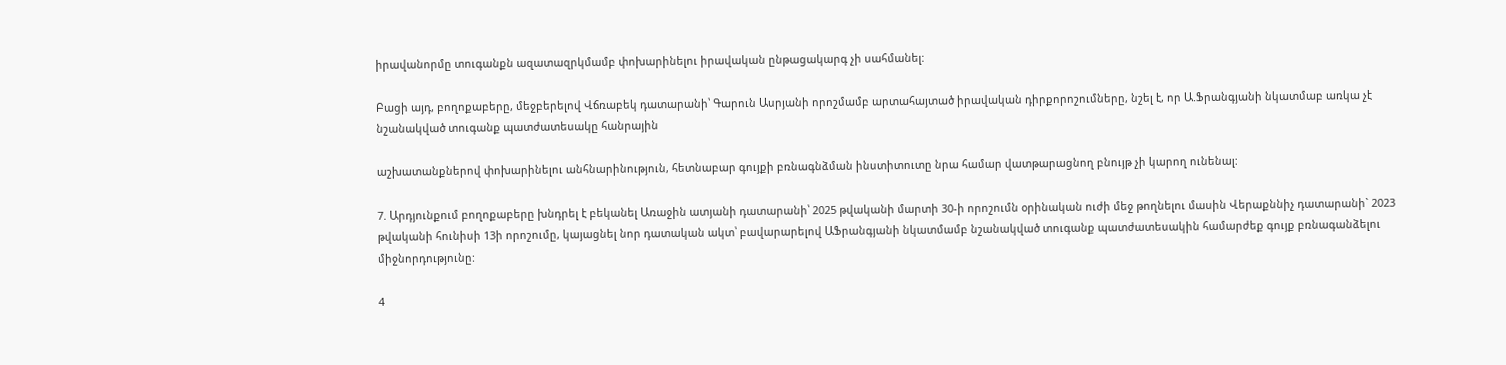իրավանորմը տուգանքն ազատազրկմամբ փոխարինելու իրավական ընթացակարգ չի սահմանել:

Բացի այդ, բողոքաբերը, մեջբերելով Վճռաբեկ դատարանի՝ Գարուն Ասրյանի որոշմամբ արտահայտած իրավական դիրքորոշումները, նշել է, որ Ա.Ֆրանգյանի նկատմաբ առկա չէ նշանակված տուգանք պատժատեսակը հանրային

աշխատանքներով փոխարինելու անհնարինություն, հետնաբար գույքի բռնագնձման ինստիտուտը նրա համար վատթարացնող բնույթ չի կարող ունենալ:

7. Արդյունքում բողոքաբերը խնդրել է բեկանել Առաջին ատյանի դատարանի՝ 2025 թվականի մարտի 30-ի որոշումն օրինական ուժի մեջ թողնելու մասին Վերաքննիչ դատարանի` 2023 թվականի հունիսի 13ի որոշումը, կայացնել նոր դատական ակտ՝ բավարարելով ԱՖրանգյանի նկատմամբ նշանակված տուգանք պատժատեսակին համարժեք գույք բռնագանձելու միջնորդությունը:

4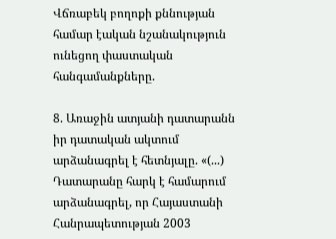Վճռաբեկ բողոքի քննության համար էական նշանակություն ունեցող փաստական հանգամանքները.

8. Առաջին ատյանի դատարանն իր դատական ակտում արձանագրել է հետնյալը. «(...) Դատարանը հարկ է համարում արձանագրել, որ Հայաստանի Հանրապետության 2003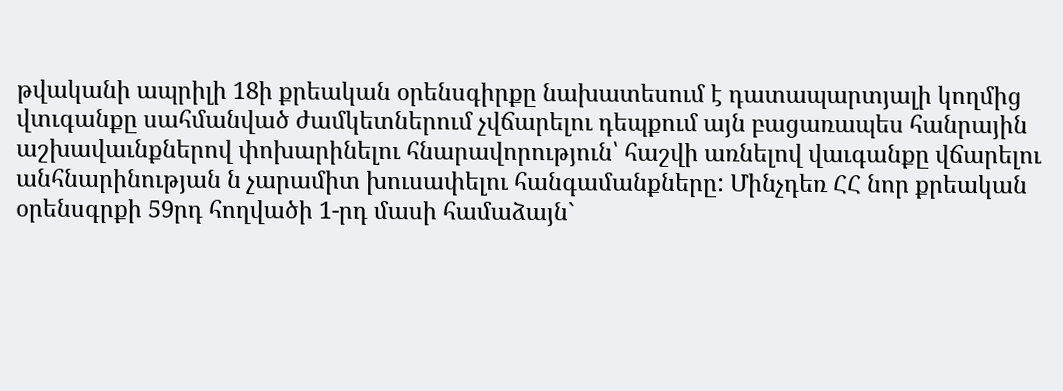թվականի ապրիլի 18ի քրեական օրենսգիրքը նախատեսում է դատապարտյալի կողմից վտւգանքը սահմանված ժամկետներում չվճարելու դեպքում այն բացառապես հանրային աշխավաւնքներով փոխարինելու հնարավորություն՝ հաշվի առնելով վաւգանքը վճարելու անհնարինության ն չարամիտ խուսափելու հանգամանքները: Մինչդեռ ՀՀ նոր քրեական օրենսգրքի 59րդ հողվածի 1-րդ մասի համաձայն`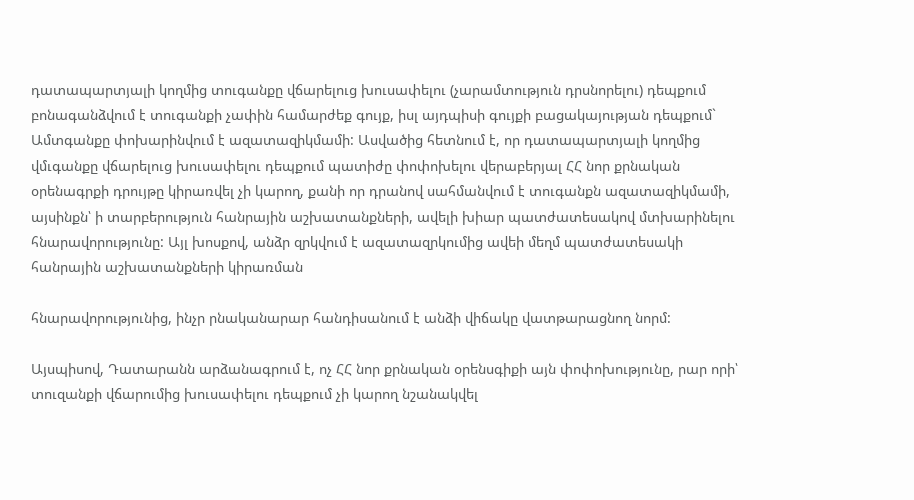դատապարտյալի կողմից տուգանքը վճարելուց խուսափելու (չարամտություն դրսնորելու) դեպքում բոնագանձվում է տուգանքի չափին համարժեք գույք, իսլ այդպիսի գույքի բացակայության դեպքում` Ամտգանքը փոխարինվում է ազատազիկմամի: Ասվածից հետնում է, որ դատապարտյալի կողմից վմւգանքը վճարելուց խուսափելու դեպքում պատիժը փոփոխելու վերաբերյալ ՀՀ նոր քրնական օրենագրքի դրույթը կիրառվել չի կարող, քանի որ դրանով սահմանվում է տուգանքն ազատազիկմամի, այսինքն՝ ի տարբերություն հանրային աշխատանքների, ավելի խիար պատժատեսակով մտխարինելու հնարավորությունը: Այլ խոսքով, անձր զրկվում է ազատազրկումից ավեի մեղմ պատժատեսակի հանրային աշխատանքների կիրառման

հնարավորությունից, ինչր րնականարար հանդիսանում է անձի վիճակը վատթարացնող նորմ:

Այսպիսով, Դատարանն արձանագրում է, ոչ ՀՀ նոր քրնական օրենսգիքի այն փոփոխությունը, րար որի՝ տուզանքի վճարումից խուսափելու դեպքում չի կարող նշանակվել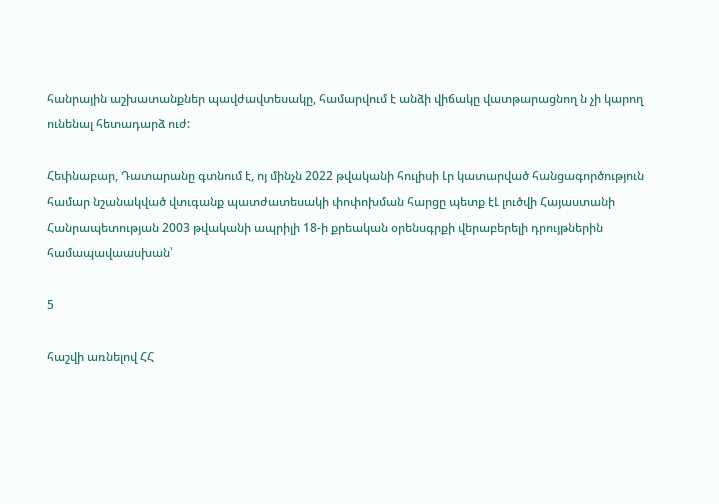հանրային աշխատանքներ պավժավտեսակը, համարվում է անձի վիճակը վատթարացնող ն չի կարող ունենալ հետադարձ ուժ:

Հեփնաբար, Դատարանը գտնում է, ոյ մինչն 2022 թվականի հուլիսի Լր կատարված հանցագործություն համար նշանակված վտւգանք պատժատեսակի փոփոխման հարցը պետք էԼ լուծվի Հայաստանի Հանրապետության 2003 թվականի ապրիլի 18-ի քրեական օրենսգրքի վերաբերելի դրույթներին համապավաասխան՝

5

հաշվի առնելով ՀՀ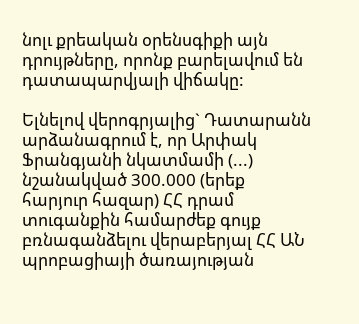նոլւ քրեական օրենսգիքի այն դրույթները, որոնք բարելավում են դատապարվյալի վիճակը:

Ելնելով վերոգրյալից` Դատարանն արձանագրում է, որ Արփակ Ֆրանգյանի նկատմամի (...) նշանակված 300.000 (երեք հարյուր հազար) ՀՀ դրամ տուգանքին համարժեք գույք բռնագանձելու վերաբերյալ ՀՀ ԱՆ պրոբացիայի ծառայության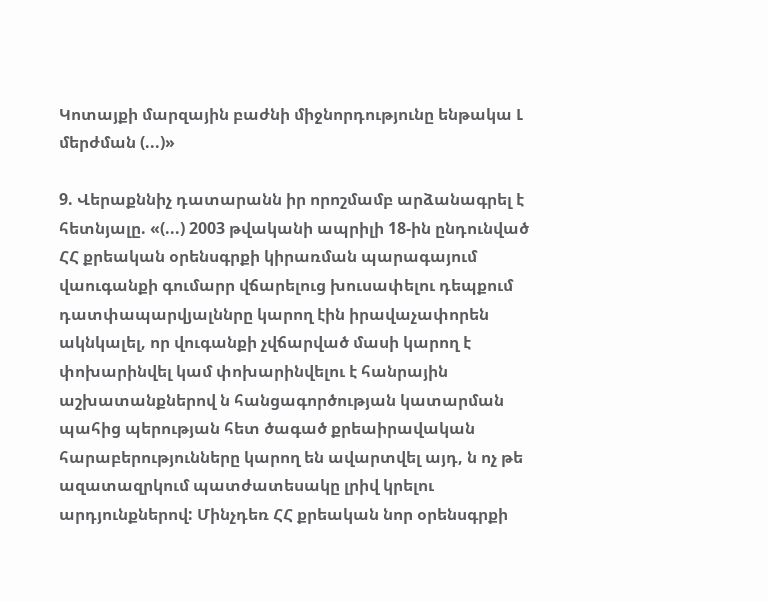Կոտայքի մարզային բաժնի միջնորդությունը ենթակա Լ մերժման (...)»

9. Վերաքննիչ դատարանն իր որոշմամբ արձանագրել է հետնյալը. «(...) 2003 թվականի ապրիլի 18-ին ընդունված ՀՀ քրեական օրենսգրքի կիրառման պարագայում վաուգանքի գումարր վճարելուց խուսափելու դեպքում դատփապարվյալննրը կարող էին իրավաչափորեն ակնկալել, որ վուգանքի չվճարված մասի կարող է փոխարինվել կամ փոխարինվելու է հանրային աշխատանքներով ն հանցագործության կատարման պահից պերության հետ ծագած քրեաիրավական հարաբերությունները կարող են ավարտվել այդ, ն ոչ թե ազատազրկում պատժատեսակը լրիվ կրելու արդյունքներով: Մինչդեռ ՀՀ քրեական նոր օրենսգրքի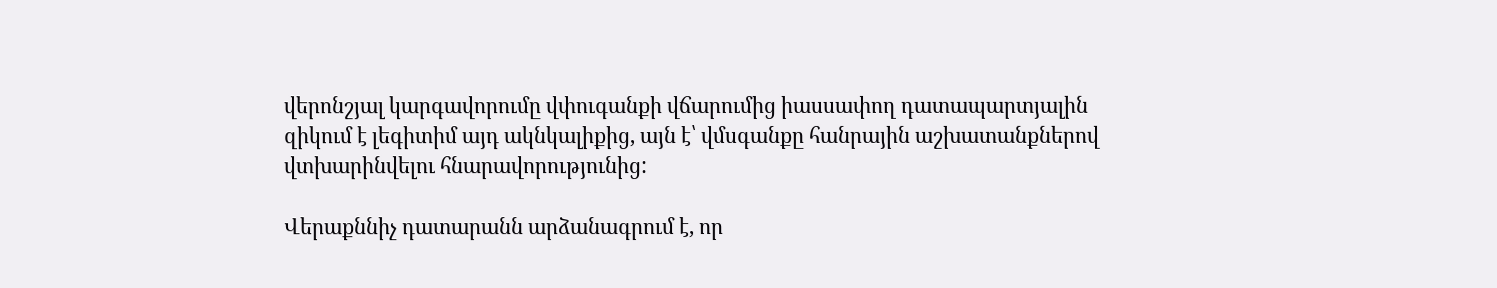վերոնշյալ կարգավորումը վփուգանքի վճարումից իասսափող դատապարտյալին զիկում է լեգիտիմ այդ ակնկալիքից, այն է՝ վմսգանքը հանրային աշխատանքներով վտխարինվելու հնարավորությունից:

Վերաքննիչ դատարանն արձանագրում է, որ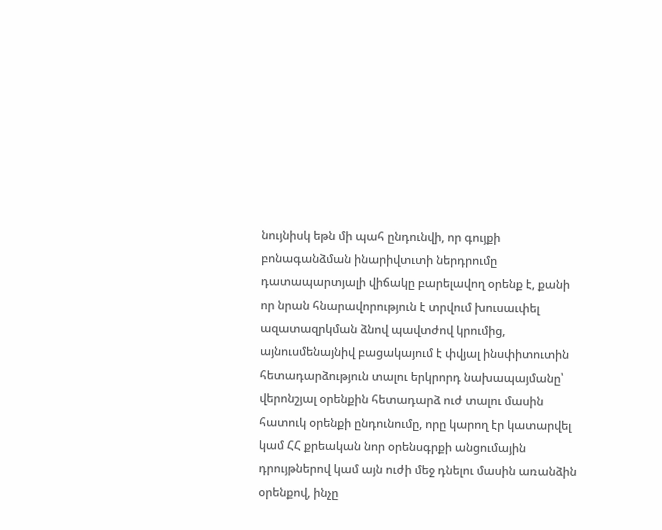նույնիսկ եթն մի պահ ընդունվի, որ գույքի բոնագանձման ինարիվտւտի ներդրումը դատապարտյալի վիճակը բարելավող օրենք է, քանի որ նրան հնարավորություն է տրվում խուսաւփել ազատազրկման ձնով պավտժով կրումից, այնուսմենայնիվ բացակայում է փվյալ ինսփիտուտին հետադարձություն տալու երկրորդ նախապայմանը՝ վերոնշյալ օրենքին հետադարձ ուժ տալու մասին հատուկ օրենքի ընդունումը, որը կարող էր կատարվել կամ ՀՀ քրեական նոր օրենսգրքի անցումային դրույթներով կամ այն ուժի մեջ դնելու մասին առանձին օրենքով, ինչը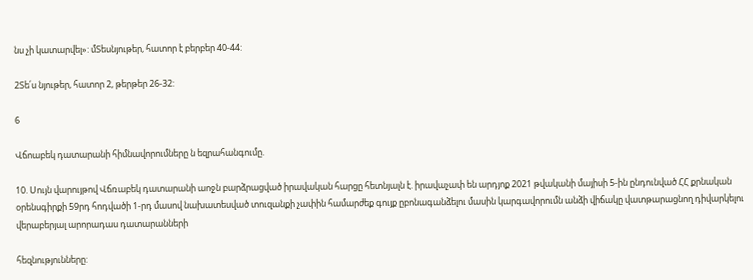նս չի կատարվել»: մՏեսնյութեր, հատոր է բերբեր 40-44:

2Տե՛ս նյութեր, հատոր 2, թերթեր 26-32:

6

Վճոաբեկ դատարանի հիմնավորումները ն եզրահանգումը.

10. Սույն վարույթով Վճռաբեկ դատարանի աոջն բարձրացված իրավական հարցը հետնյալն է. իրավաչափ են արդյոք 2021 թվականի մայիսի 5-ին ընդունված ՀՀ քրնական օրենսգիրքի 59րդ հոդվածի 1-րդ մասով նախատեսված տուզանքի չափին համարժեք գույք ըբոնագանձելու մասին կարգավորումն անձի վիճակը վատթարացնող դիվարկելու վերաբերյալ արորադաս դատարանների

հեզնությունները: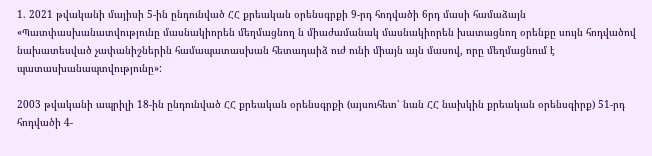1. 2021 թվականի մայիսի 5-ին ընդունված ՀՀ քրեական օրենսգրքի 9-րդ հոդվածի 6րդ մասի համաձայն «Պատփասխանատվությունը մասնակիորեն մեղմացնող ն միաժամանակ մասնակիորեն խատացնող օրենքը սույն հոդվածով նախատեսված չափանիշներին համապատասխան հետադաիձ ուժ ունի միայն այն մասով, որը մեղմացնում է պատասխանապտվությունը»:

2003 թվականի ապրիլի 18-ին ընդունված ՀՀ քրեական օրենսգրքի (այսուհետ՝ նան ՀՀ նախկին քրեական օրենսգիրք) 51-րդ հոդվածի 4-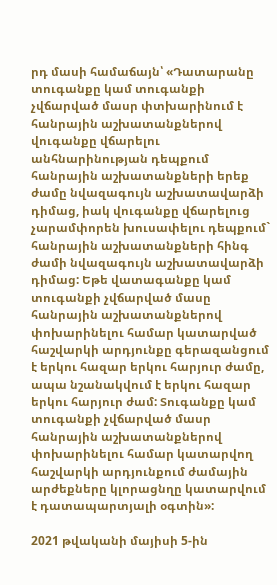րդ մասի համաճայն՝ «Դատարանը տուգանքը կամ տուգանքի չվճարված մասր փտխարինում է հանրային աշխատանքներով վուգանքը վճարելու անհնարինության դեպքում հանրային աշխատանքների երեք ժամը նվազագույն աշխատավարձի դիմաց, իակ վուգանքը վճարելուց չարամփորեն խուսափելու դեպքում` հանրային աշխատանքների հինգ ժամի նվազագույն աշխատավարձի դիմաց: Եթե վատագանքը կամ տուգանքի չվճարված մասը հանրային աշխատանքներով փոխարինելու համար կատարված հաշվարկի արդյունքը գերազանցում է երկու հազար երկու հարյուր ժամը, ապա նշանակվում է երկու հազար երկու հարյուր ժամ: Տուգանքը կամ տուգանքի չվճարված մասր հանրային աշխատանքներով փոխարինելու համար կատարվող հաշվարկի արդյունքում ժամային արժեքները կլորացնղը կատարվում է դատապարտյալի օգտին»:

2021 թվականի մայիսի 5-ին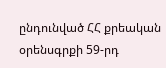ընդունված ՀՀ քրեական օրենսգրքի 59-րդ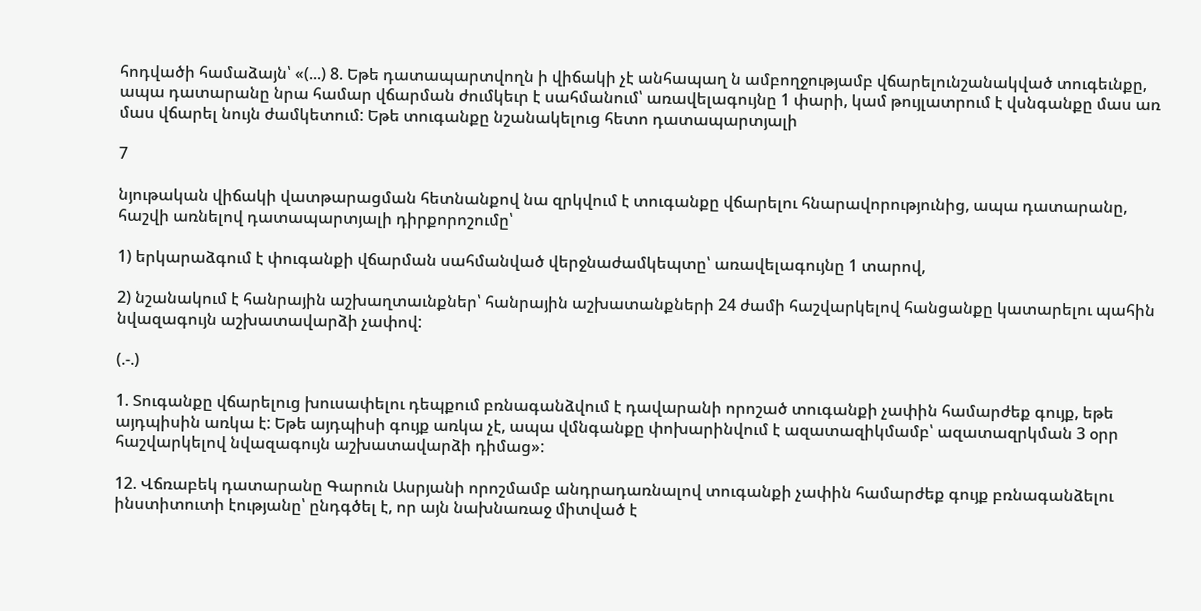հոդվածի համաձայն՝ «(...) 8. Եթե դատապարտվողն ի վիճակի չէ անհապաղ ն ամբողջությամբ վճարելունշանակված տուգեւնքը, ապա դատարանը նրա համար վճարման ժումկեւր է սահմանում՝ առավելագույնը 1 փարի, կամ թույլատրում է վսնգանքը մաս առ մաս վճարել նույն ժամկետում: Եթե տուգանքը նշանակելուց հետո դատապարտյալի

7

նյութական վիճակի վատթարացման հետնանքով նա զրկվում է տուգանքը վճարելու հնարավորությունից, ապա դատարանը, հաշվի առնելով դատապարտյալի դիրքորոշումը՝

1) երկարաձգում է փուգանքի վճարման սահմանված վերջնաժամկեպտը՝ առավելագույնը 1 տարով,

2) նշանակում է հանրային աշխաղտաւնքներ՝ հանրային աշխատանքների 24 ժամի հաշվարկելով հանցանքը կատարելու պահին նվազագույն աշխատավարձի չափով:

(.-.)

1. Տուգանքը վճարելուց խուսափելու դեպքում բռնագանձվում է դավարանի որոշած տուգանքի չափին համարժեք գույք, եթե այդպիսին առկա է: Եթե այդպիսի գույք առկա չէ, ապա վմնգանքը փոխարինվում է ազատազիկմամբ՝ ազատազրկման 3 օրր հաշվարկելով նվազագույն աշխատավարձի դիմաց»:

12. Վճռաբեկ դատարանը Գարուն Ասրյանի որոշմամբ անդրադառնալով տուգանքի չափին համարժեք գույք բռնագանձելու ինստիտուտի էությանը՝ ընդգծել է, որ այն նախնառաջ միտված է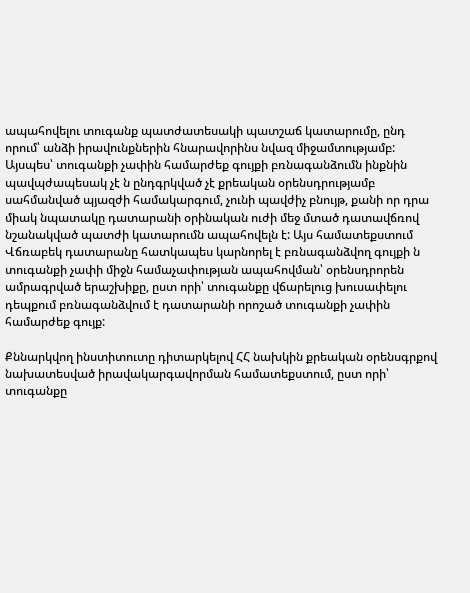ապահովելու տուգանք պատժատեսակի պատշաճ կատարումը, ընդ որում՝ անձի իրավունքներին հնարավորինս նվազ միջամտությամբ: Այսպես՝ տուգանքի չափին համարժեք գույքի բռնագանձումն ինքնին պավպժապեսակ չէ ն ընդգրկված չէ քրեական օրենսդրությամբ սահմանված պյազժի համակարգում, չունի պավժիչ բնույթ, քանի որ դրա միակ նպատակը դատարանի օրինական ուժի մեջ մտած դատավճռով նշանակված պատժի կատարումն ապահովելն է: Այս համատեքստում Վճռաբեկ դատարանը հատկապես կարնորել է բռնագանձվող գույքի ն տուգանքի չափի միջն համաչափության ապահովման՝ օրենսդրորեն ամրագրված երաշխիքը, ըստ որի՝ տուգանքը վճարելուց խուսափելու դեպքում բռնագանձվում է դատարանի որոշած տուգանքի չափին համարժեք գույք:

Քննարկվող ինստիտուտը դիտարկելով ՀՀ նախկին քրեական օրենսգրքով նախատեսված իրավակարգավորման համատեքստում, ըստ որի՝ տուգանքը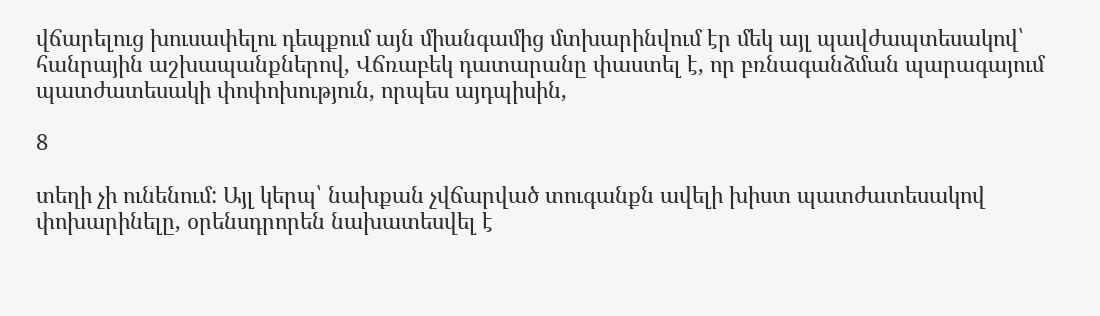վճարելուց խուսափելու դեպքում այն միանգամից մտխարինվում էր մեկ այլ պավժապտեսակով՝ հանրային աշխապանքներով, Վճռաբեկ դատարանը փաստել է, որ բռնագանձման պարագայում պատժատեսակի փոփոխություն, որպես այդպիսին,

8

տեղի չի ունենում: Այլ կերպ՝ նախքան չվճարված տուգանքն ավելի խիստ պատժատեսակով փոխարինելը, օրենսդրորեն նախատեսվել է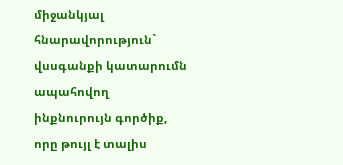միջանկյալ հնարավորություն` վսսգանքի կատարումն ապահովող ինքնուրույն գործիք, որը թույլ է տալիս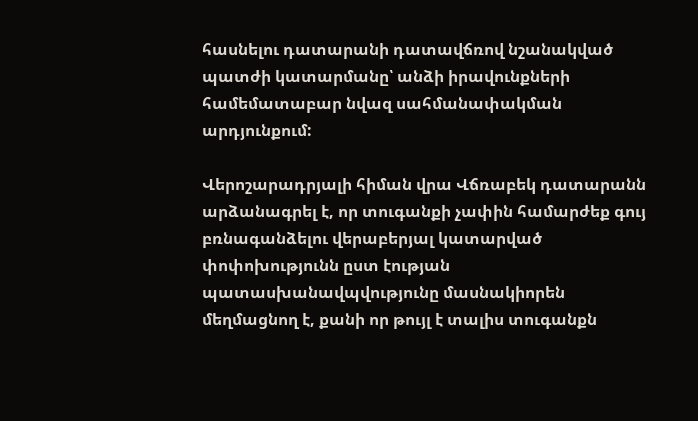հասնելու դատարանի դատավճռով նշանակված պատժի կատարմանը՝ անձի իրավունքների համեմատաբար նվազ սահմանափակման արդյունքում:

Վերոշարադրյալի հիման վրա Վճռաբեկ դատարանն արձանագրել է, որ տուգանքի չափին համարժեք գույ բռնագանձելու վերաբերյալ կատարված փոփոխությունն ըստ էության պատասխանավպվությունը մասնակիորեն մեղմացնող է, քանի որ թույլ է տալիս տուգանքն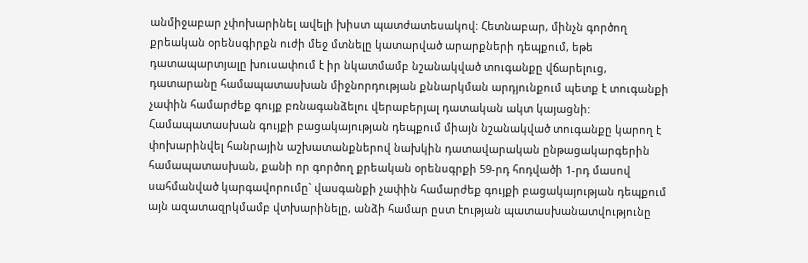անմիջաբար չփոխարինել ավելի խիստ պատժատեսակով: Հետնաբար, մինչն գործող քրեական օրենսգիրքն ուժի մեջ մտնելը կատարված արարքների դեպքում, եթե դատապարտյալը խուսափում է իր նկատմամբ նշանակված տուգանքը վճարելուց, դատարանը համապատասխան միջնորդության քննարկման արդյունքում պետք է տուգանքի չափին համարժեք գույք բռնագանձելու վերաբերյալ դատական ակտ կայացնի: Համապատասխան գույքի բացակայության դեպքում միայն նշանակված տուգանքը կարող է փոխարինվել հանրային աշխատանքներով նախկին դատավարական ընթացակարգերին համապատասխան, քանի որ գործող քրեական օրենսգրքի 59-րդ հոդվածի 1-րդ մասով սահմանված կարգավորումը` վասգանքի չափին համարժեք գույքի բացակայության դեպքում այն ազատազրկմամբ վտխարինելը, անձի համար ըստ էության պատասխանատվությունը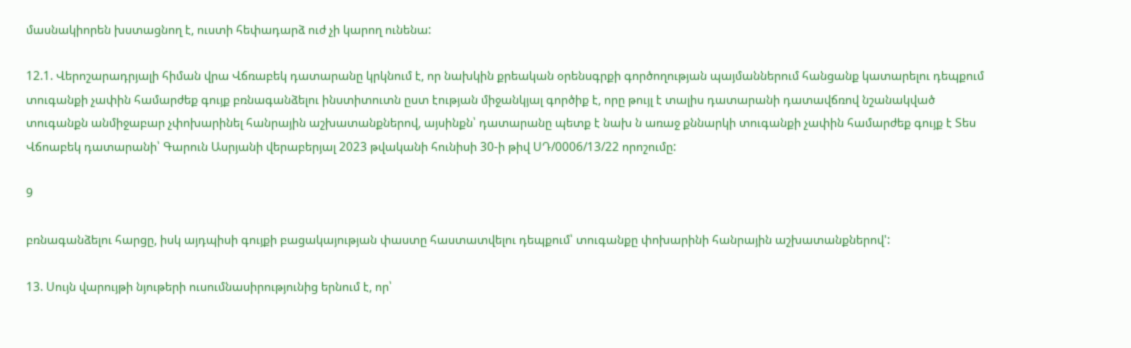մասնակիորեն խստացնող է, ուստի հեփադարձ ուժ չի կարող ունենա:

12.1. Վերոշարադրյալի հիման վրա Վճռաբեկ դատարանը կրկնում է, որ նախկին քրեական օրենսգրքի գործողության պայմաններում հանցանք կատարելու դեպքում տուգանքի չափին համարժեք գույք բռնագանձելու ինստիտուտն ըստ էության միջանկյալ գործիք է, որը թույլ է տալիս դատարանի դատավճռով նշանակված տուգանքն անմիջաբար չփոխարինել հանրային աշխատանքներով, այսինքն՝ դատարանը պետք է նախ ն առաջ քննարկի տուգանքի չափին համարժեք գույք է Տես Վճոաբեկ դատարանի՝ Գարուն Ասրյանի վերաբերյալ 2023 թվականի հունիսի 30-ի թիվ ՍԴ/0006/13/22 որոշումը:

9

բռնագանձելու հարցը, իսկ այդպիսի գույքի բացակայության փաստը հաստատվելու դեպքում՝ տուգանքը փոխարինի հանրային աշխատանքներով':

13. Սույն վարույթի նյութերի ուսումնասիրությունից երնում է, որ՝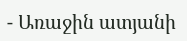- Առաջին ատյանի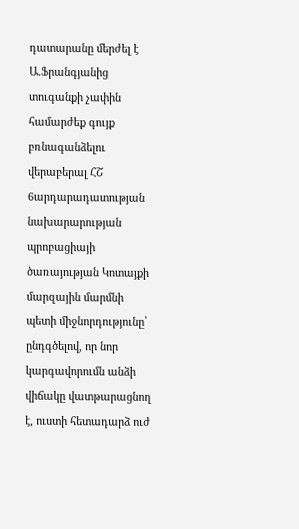դատարանը մերժել է Ա.Ֆրանգյանից տուգանքի չափին համարժեք գույք բռնագանձելու վերաբերալ ՀՇ 6արդարադատության նախարարության պրոբացիայի ծառայության Կոտայքի մարզային մարմնի պետի միջնորդությունը՝ ընդգծելով, որ նոր կարգավորումն անձի վիճակը վատթարացնող է, ուստի հետադարձ ուժ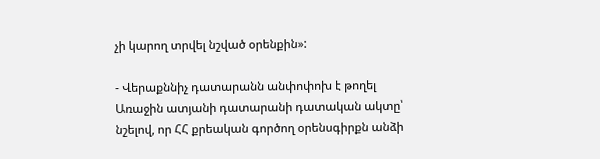չի կարող տրվել նշված օրենքին»:

- Վերաքննիչ դատարանն անփոփոխ է թողել Առաջին ատյանի դատարանի դատական ակտը՝ նշելով, որ ՀՀ քրեական գործող օրենսգիրքն անձի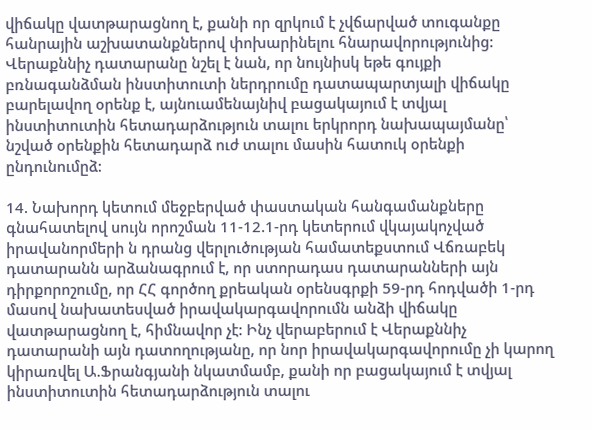վիճակը վատթարացնող է, քանի որ զրկում է չվճարված տուգանքը հանրային աշխատանքներով փոխարինելու հնարավորությունից: Վերաքննիչ դատարանը նշել է նան, որ նույնիսկ եթե գույքի բռնագանձման ինստիտուտի ներդրումը դատապարտյալի վիճակը բարելավող օրենք է, այնուամենայնիվ բացակայում է տվյալ ինստիտուտին հետադարձություն տալու երկրորդ նախապայմանը՝ նշված օրենքին հետադարձ ուժ տալու մասին հատուկ օրենքի ընդունումըձ:

14. Նախորդ կետում մեջբերված փաստական հանգամանքները գնահատելով սույն որոշման 11-12.1-րդ կետերում վկայակոչված իրավանորմերի ն դրանց վերլուծության համատեքստում Վճռաբեկ դատարանն արձանագրում է, որ ստորադաս դատարանների այն դիրքորոշումը, որ ՀՀ գործող քրեական օրենսգրքի 59-րդ հոդվածի 1-րդ մասով նախատեսված իրավակարգավորումն անձի վիճակը վատթարացնող է, հիմնավոր չէ: Ինչ վերաբերում է Վերաքննիչ դատարանի այն դատողությանը, որ նոր իրավակարգավորումը չի կարող կիրառվել Ա.Ֆրանգյանի նկատմամբ, քանի որ բացակայում է տվյալ ինստիտուտին հետադարձություն տալու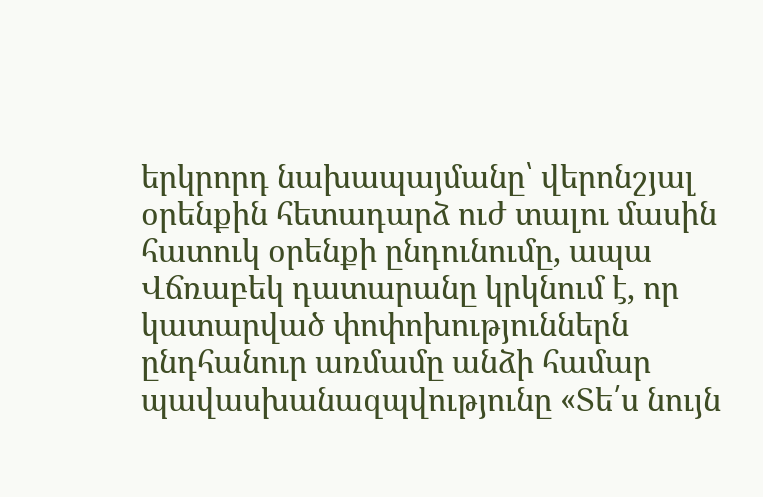երկրորդ նախապայմանը՝ վերոնշյալ օրենքին հետադարձ ուժ տալու մասին հատուկ օրենքի ընդունումը, ապա Վճռաբեկ դատարանը կրկնում է, որ կատարված փոփոխություններն ընդհանուր առմամը անձի համար պավասխանազպվությունը «Տե՛ս նույն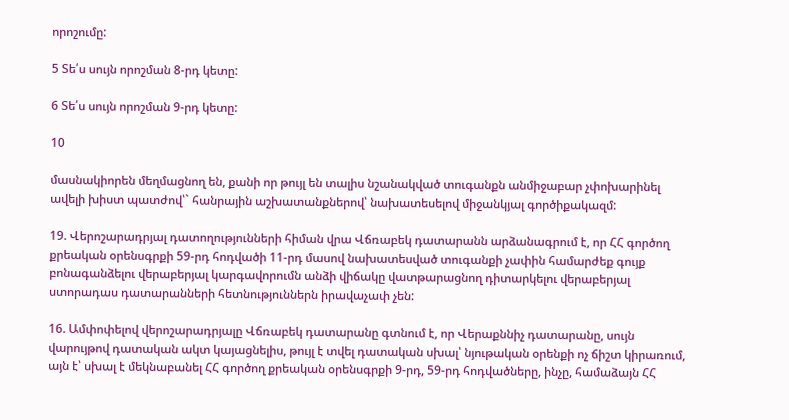որոշումը:

5 Տե՛ս սույն որոշման 8-րդ կետը:

6 Տե՛ս սույն որոշման 9-րդ կետը:

10

մասնակիորեն մեղմացնող են, քանի որ թույլ են տալիս նշանակված տուգանքն անմիջաբար չփոխարինել ավելի խիստ պատժով՝` հանրային աշխատանքներով՝ նախատեսելով միջանկյալ գործիքակազմ:

19. Վերոշարադրյալ դատողությունների հիման վրա Վճռաբեկ դատարանն արձանագրում է, որ ՀՀ գործող քրեական օրենսգրքի 59-րդ հոդվածի 11-րդ մասով նախատեսված տուգանքի չափին համարժեք գույք բոնագանձելու վերաբերյալ կարգավորումն անձի վիճակը վատթարացնող դիտարկելու վերաբերյալ ստորադաս դատարանների հետնություններն իրավաչափ չեն:

16. Ամփոփելով վերոշարադրյալը Վճռաբեկ դատարանը գտնում է, որ Վերաքննիչ դատարանը, սույն վարույթով դատական ակտ կայացնելիս, թույլ է տվել դատական սխալ՝ նյութական օրենքի ոչ ճիշտ կիրառում, այն է՝ սխալ է մեկնաբանել ՀՀ գործող քրեական օրենսգրքի 9-րդ, 59-րդ հոդվածները, ինչը, համաձայն ՀՀ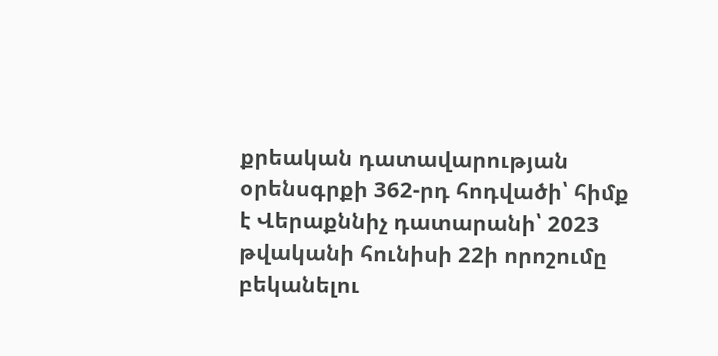քրեական դատավարության օրենսգրքի 362-րդ հոդվածի՝ հիմք է Վերաքննիչ դատարանի՝ 2023 թվականի հունիսի 22ի որոշումը բեկանելու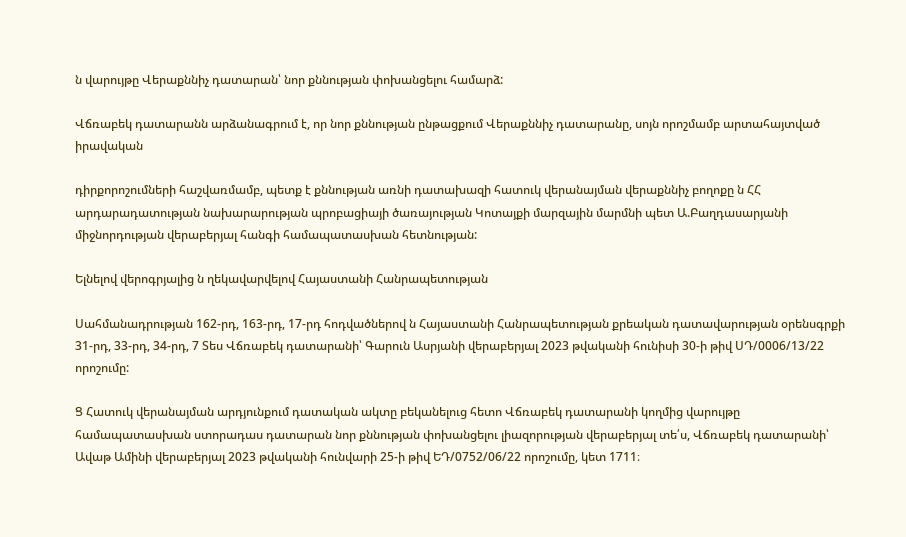ն վարույթը Վերաքննիչ դատարան՝ նոր քննության փոխանցելու համարձ:

Վճռաբեկ դատարանն արձանագրում է, որ նոր քննության ընթացքում Վերաքննիչ դատարանը, սոյն որոշմամբ արտահայտված իրավական

դիրքորոշումների հաշվառմամբ, պետք է քննության առնի դատախազի հատուկ վերանայման վերաքննիչ բողոքը ն ՀՀ արդարադատության նախարարության պրոբացիայի ծառայության Կոտայքի մարզային մարմնի պետ Ա.Բաղդասարյանի միջնորդության վերաբերյալ հանգի համապատասխան հետնության:

Ելնելով վերոգրյալից ն ղեկավարվելով Հայաստանի Հանրապետության

Սահմանադրության 162-րդ, 163-րդ, 17-րդ հոդվածներով ն Հայաստանի Հանրապետության քրեական դատավարության օրենսգրքի 31-րդ, 33-րդ, 34-րդ, 7 Տես Վճռաբեկ դատարանի՝ Գարուն Ասրյանի վերաբերյալ 2023 թվականի հունիսի 30-ի թիվ ՍԴ/0006/13/22 որոշումը:

Ց Հատուկ վերանայման արդյունքում դատական ակտը բեկանելուց հետո Վճռաբեկ դատարանի կողմից վարույթը համապատասխան ստորադաս դատարան նոր քննության փոխանցելու լիազորության վերաբերյալ տե՛ս, Վճռաբեկ դատարանի՝ Ավաթ Ամինի վերաբերյալ 2023 թվականի հունվարի 25-ի թիվ ԵԴ/0752/06/22 որոշումը, կետ 1711։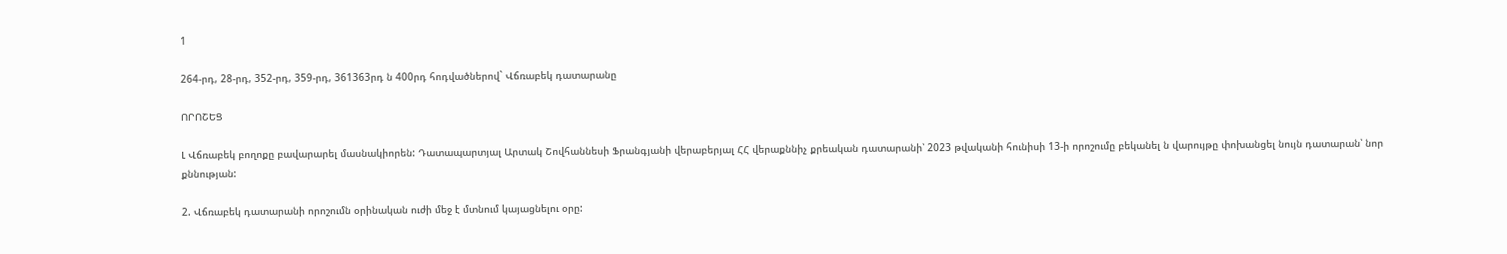1

264-րդ, 28-րդ, 352-րդ, 359-րդ, 361363րդ ն 400րդ հոդվածներով` Վճռաբեկ դատարանը

ՈՐՈՇԵՑ

Լ Վճռաբեկ բողոքը բավարարել մասնակիորեն: Դատապարտյալ Արտակ Շովհաննեսի Ֆրանգյանի վերաբերյալ ՀՀ վերաքննիչ քրեական դատարանի՝ 2023 թվականի հունիսի 13-ի որոշումը բեկանել ն վարույթը փոխանցել նույն դատարան՝ նոր քննության:

2. Վճռաբեկ դատարանի որոշումն օրինական ուժի մեջ է մտնում կայացնելու օրը: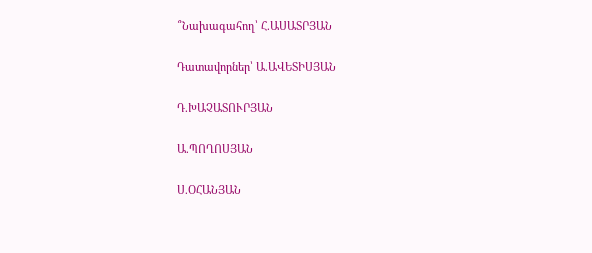՞Նախագահող՝ Հ.ԱՍԱՏՐՅԱՆ

Դատավորներ՝ Ա.ԱՎԵՏԻՍՅԱՆ

Դ.ԽԱՉԱՏՈՒՐՅԱՆ

Ա.ՊՈՂՈՍՅԱՆ

Ս.ՕՀԱՆՅԱՆ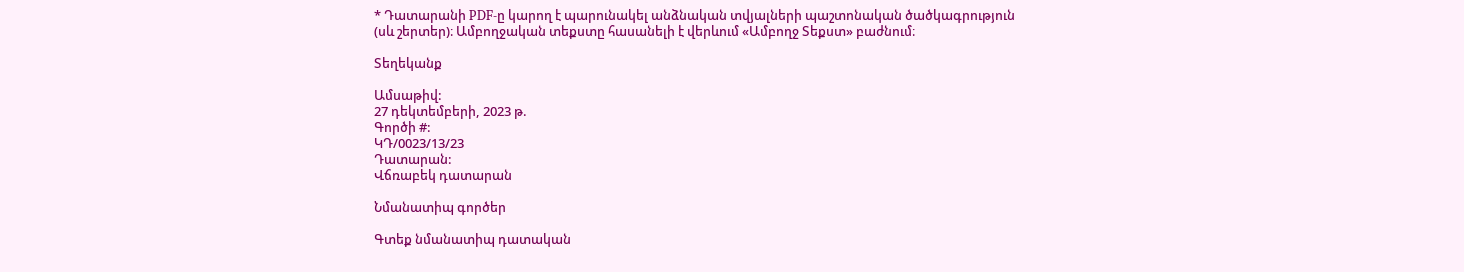* Դատարանի PDF-ը կարող է պարունակել անձնական տվյալների պաշտոնական ծածկագրություն (սև շերտեր)։ Ամբողջական տեքստը հասանելի է վերևում «Ամբողջ Տեքստ» բաժնում։

Տեղեկանք

Ամսաթիվ:
27 դեկտեմբերի, 2023 թ.
Գործի #:
ԿԴ/0023/13/23
Դատարան:
Վճռաբեկ դատարան

Նմանատիպ գործեր

Գտեք նմանատիպ դատական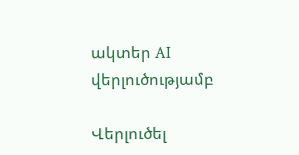ակտեր AI վերլուծությամբ

Վերլուծել